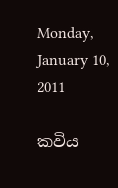Monday, January 10, 2011

කවිය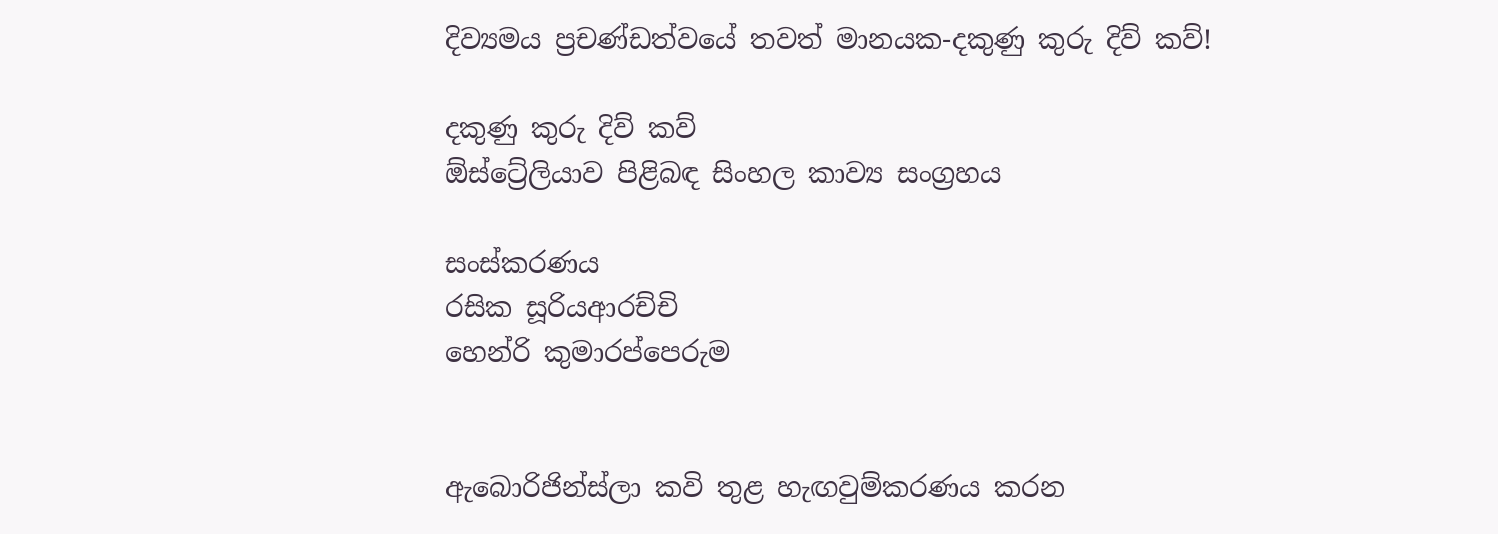දිව්‍යමය ප්‍රචණ්ඩත්වයේ තවත් මානයක-දකුණු කුරු දිව් කව්!

දකුණු කුරු දිව් කව්
ඕස්ට්‍රේලියාව පිළිබඳ සිංහල කාව්‍ය සංග්‍රහය

සංස්කරණය
රසික සූරියආරච්චි
හෙන්රි කුමාරප්පෙරුම


ඇබොරිජින්ස්ලා කවි තුළ හැඟවුම්කරණය කරන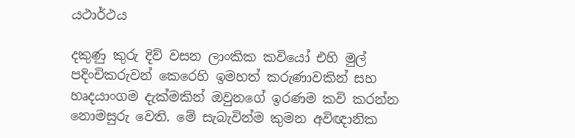යථාර්ථය

දකුණු කුරු දිව් වසන ලාංකික කවියෝ එහි මුල් පදිංචිකරුවන් කෙරෙහි ඉමහත් කරුණාවකින් සහ හෘදයාංගම දැක්මකින් ඔවුනගේ ඉරණම කවි කරන්න නොමසුරු වෙති. මේ සැබැවින්ම කුමන අවිඥානික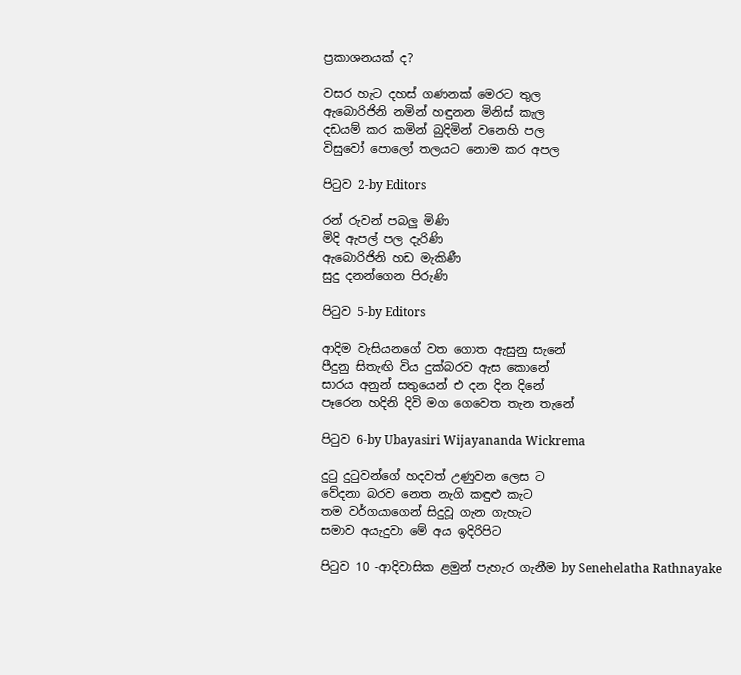ප්‍රකාශනයක් ද?

වසර හැට දහස් ගණනක් මෙරට තුල
ඇබොරිජිනි නමින් හඳුනන මිනිස් කැල
දඩයම් කර කමින් බුදිමින් වනෙහි පල
විසු‍වෝ පොලෝ තලයට නොම කර අපල

පිටුව 2-by Editors

රන් රුවන් පබලු මිණි
මිදි ඇපල් පල දැරිණි
ඇබොරිජිනි හඩ මැකිණී
සුදු දනන්ගෙන පිරුණි

පිටුව 5-by Editors

ආදිම වැසියනගේ වත ගොත ඇසුනු සැනේ
පීදුනු සිතැඟි විය දුක්බරව ඇස කොනේ
සාරය අනුන් සතුයෙන් එ දන දින දිනේ
පෑරෙන හදිනි දිවි මග ගෙවෙත තැන තැනේ

පිටුව 6-by Ubayasiri Wijayananda Wickrema

දුටු දුටුවන්ගේ හදවත් උණුවන ලෙස ට
වේදනා බරව නෙත නැගි කඳුළු කැට
තම වර්ගයාගෙන් සිදුවූ ගැන ගැහැට
සමාව අයැදුවා මේ අය ඉදිරිපිට

පිටුව 10 -ආදිවාසික ළමුන් පැහැර ගැනීම by Senehelatha Rathnayake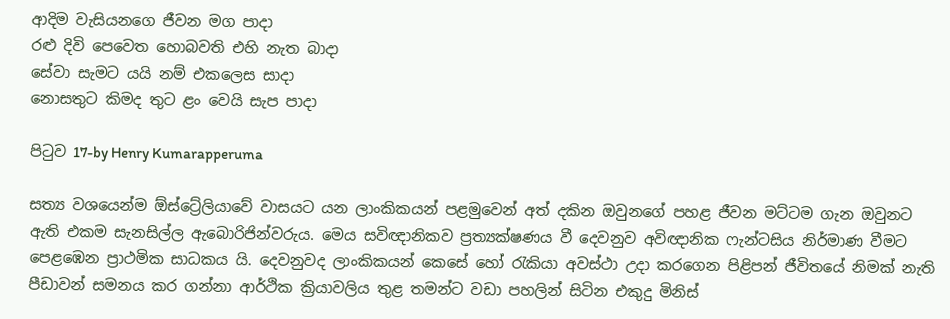ආදිම වැසියනගෙ ජීවන මග පාදා
රළු දිවි පෙවෙත හොබවති එහි නැත බාදා
සේවා සැමට යයි නම් එ‍කලෙස සාදා
නොසතුට කිමද තුට ළං වෙයි සැප පාදා

පිටුව 17-by Henry Kumarapperuma

සත්‍ය වශයෙන්ම ඕස්ට්‍රේලියාවේ වාසයට යන ලාංකිකයන් පළමුවෙන් අත් දකින ඔවුනගේ පහළ ජීවන මට්ටම ගැන ඔවුනට ඇති එකම සැනසිල්ල ඇබොරිජින්වරුය. මෙය සවිඥානිකව ප්‍රත්‍යක්ෂණය වී දෙවනුව අවිඥානික ෆැන්ටසිය නිර්මාණ වීමට පෙළඹෙන ප්‍රාථමික සාධකය යි. දෙවනුවද ලාංකිකයන් කෙසේ හෝ රැකියා අවස්ථා උදා කරගෙන පිළිපන් ජීවි‍තයේ නිමක් නැති පීඩාවන් සමනය කර ගන්නා ආර්ථික ක්‍රියාවලිය තුළ තමන්ට වඩා පහලින් සිටින එකුදු මිනිස්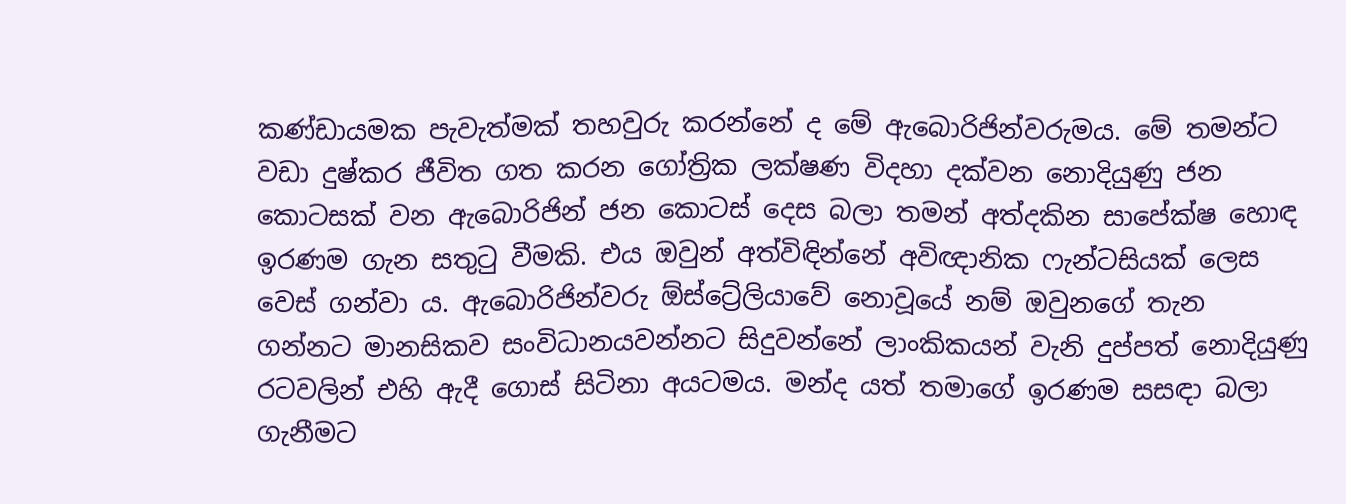කණ්ඩායමක පැවැත්මක් තහවුරු කරන්නේ ද මේ ඇබොරිජින්වරුමය. මේ තමන්ට වඩා දුෂ්කර ජීවිත ගත කරන ගෝත්‍රික ලක්ෂණ විදහා දක්වන නොදියුණු ජන කොටසක් වන ඇබොරිජින් ජන කොටස් දෙස බලා තමන් අත්දකින සාපේක්ෂ හොඳ ඉරණම ගැන සතුටු වීමකි. එය ඔවුන් අත්විඳින්නේ අවිඥානික ෆැන්ටසියක් ලෙස වෙස් ගන්වා ය. ඇබොරිජින්වරු ඕස්ට්‍රේලියාවේ නොවූයේ නම් ඔවුනගේ තැන ගන්නට මානසිකව සංවිධානයවන්නට සිදුවන්නේ ලාංකිකයන් වැනි දුප්පත් නොදියුණු රටවලින් එහි ඇදී ගොස් සිටිනා අයටමය. මන්ද යත් තමාගේ ඉරණම සසඳා බලා ගැනීමට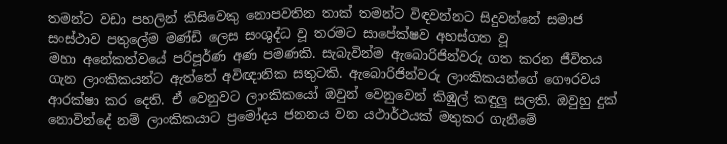තමන්ට වඩා පහලින් කිසිවෙකු නොපවතින තාක් තමන්ට විඳවන්නට සිදුවන්නේ සමාජ සංස්ථාව පතුලේම මණ්ඩි ලෙස සංශුද්ධ වූ තරමට සාපේක්ෂව අහස්ගත වූ මහා ‍අනේකත්වයේ පරිපූර්ණ අණ පමණකි. සැබැවින්ම ඇබොරිජින්වරු ගත කරන ජීවිතය ගැන ලාංකිකයන්ට ඇත්තේ අවිඥානික සතුටකි. ඇබොරිජින්වරු ලාංකිකයන්ගේ ගෞරවය ආරක්ෂා කර දෙති. ඒ වෙනුවට ලාංකිකයෝ ඔවුන් වෙනුවෙන් කිඹුල් කඳුලු සලති. ඔවුහු දුක් නොවින්දේ නම් ලාංකිකයාට ප්‍රමෝදය ජනනය වන යථාර්ථයක් මතුකර ගැනීමේ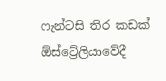ෆැන්ටසි තිර කඩක් ඕස්ට්‍රේලියාවේදී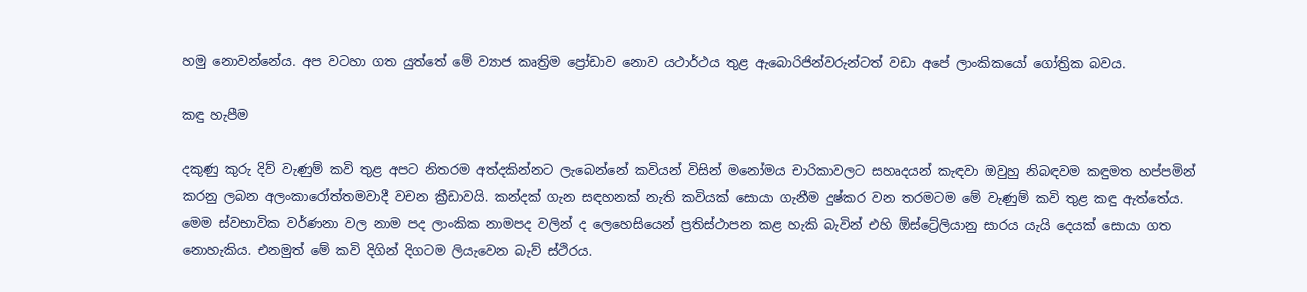හමු නොවන්නේය. අප වටහා ගත යුත්තේ මේ ව්‍යාජ කෘත්‍රිම ප්‍රෝඩාව නොව යථාර්ථය තුළ ඇබොරිජින්වරුන්ටත් ව‍ඩා අපේ ලාංකිකයෝ ගෝත්‍රික බවය.

කඳු හැපීම

දකුණු කුරු දිව් වැණුම් කවි තුළ අපට නිතරම අත්දකින්නට ලැබෙන්නේ කවියන් විසින් මනෝමය චාරිකාවලට සහෘදයන් කැඳවා ඔවුහු නිබඳවම කඳුමත හප්පමින් කරනු ලබන අලංකාරෝත්තමවාදී වචන ක්‍රීඩාවයි. කන්දක් ගැන සඳහනක් නැති කවියක් සොයා ගැනීම දුෂ්කර වන තරමටම මේ වැණුම් කවි තුළ කඳු ඇත්තේය. මෙම ස්වභාවික වර්ණනා වල නාම පද ලාංකික නාමපද වලින් ද ලෙහෙසියෙන් ප්‍රතිස්ථාපන කළ හැකි බැවින් එහි ඕස්ට්‍රේලියානු සාරය යැයි දෙයක් සොයා ගත නොහැකිය. එනමුත් මේ කවි දිගින් දිගටම ලියැවෙන බැව් ස්ථිරය.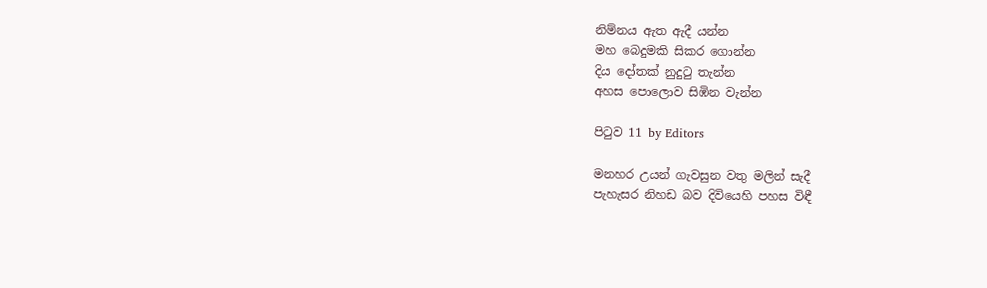නිම්නය ඇත ඇදී යන්න
මහ බෙදුමකි සිකර ගොන්න
දිය දෝතක් නුදුටු තැන්න
අහස පොලොව සිඹින වැන්න

පිටුව 11 by Editors

මනහර උයන් ගැවසුන වතු මලින් සැදී
පැහැසර නිහඩ බව දිවියෙහි පහස විඳී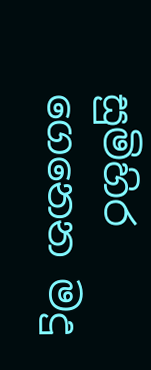සුමිහිර ගෙනෙන මදු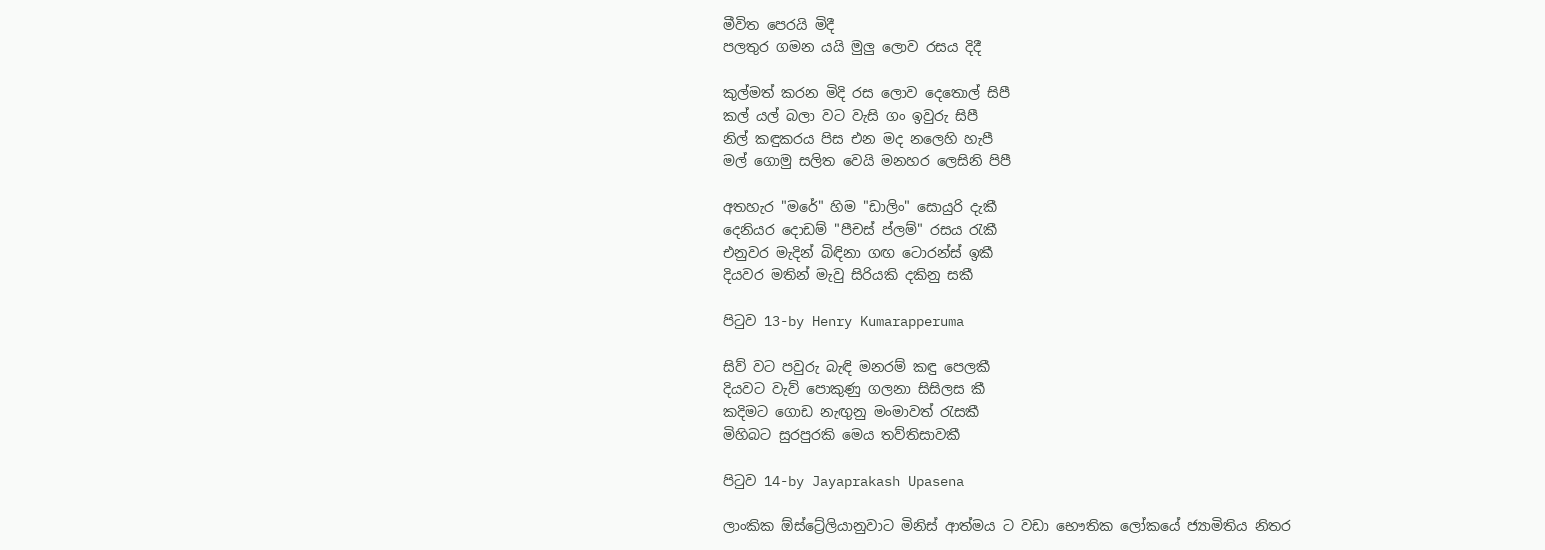මීවිත පෙරයි මිදී
පලතුර ගමන යයි මුලු ලොව රසය දිදී

කුල්මත් කරන මිදි ‍රස ලොව දෙතොල් සිපී
කල් යල් බලා වට වැසි ගං ඉවුරු සිපී
නිල් කඳුකරය පිස එන මද නලෙහි හැපී
මල් ගොමු සලිත වෙයි මනහර ලෙසිනි පිපී

අතහැර "මරේ" හිම "ඩාලිං" සොයුරි දැකී
දෙනියර දොඩම් "පීචස් ප්ලම්" රසය රැකී
එනුවර මැදින් බිඳිනා ගඟ ටොරන්ස් ඉකී
දියවර මතින් මැවු සිරියකි දකිනු සකී

පිටුව 13-by Henry Kumarapperuma

සිව් වට පවුරු බැඳි මනරම් කඳු පෙලකී
දියවට වැව් පොකුණු ගලනා සිසිලස කී
කදිමට ගොඩ නැඟුනු මංමාවත් රැසකී
මිහිබට සුරපුරකි මෙය තව්තිසාවකී

පිටුව 14-by Jayaprakash Upasena

ලාංකික ඕස්ට්‍රේලියානුවාට මිනිස් ආත්මය ට වඩා භෞතික ලෝකයේ ජ්‍යාමිතිය නිතර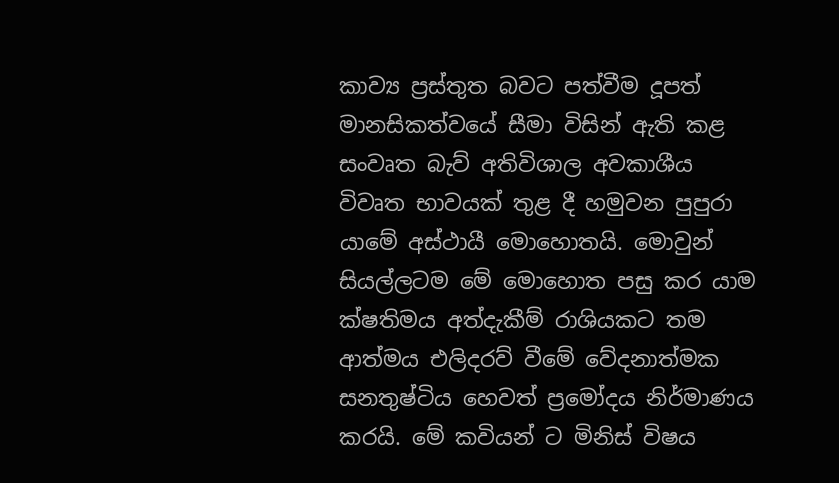කාව්‍ය ප්‍රස්තුත බවට පත්වීම දූපත් මානසිකත්වයේ සීමා විසින් ඇති කළ සංවෘත බැව් අතිවිශාල අවකාශීය විවෘත භාවයක් තුළ දී හමුවන පුපුරා යාමේ අස්ථායී මොහොතයි. මොවුන් සියල්ලටම මේ ‍මොහොත පසු කර යාම ක්ෂතිමය අත්දැකීම් රාශියකට තම ආත්මය එලිදරව් වීමේ වේදනාත්මක සනතුෂ්ටිය හෙවත් ප්‍රමෝදය නිර්මාණය කරයි. මේ කවියන් ට මිනිස් විෂය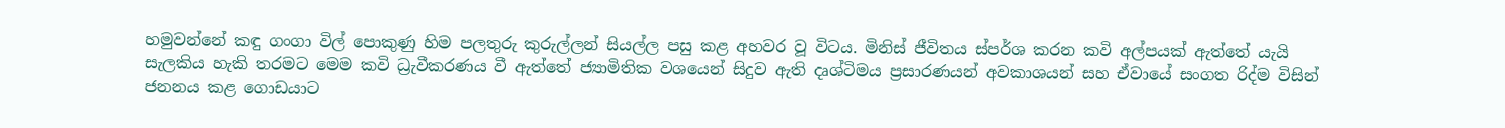හමුවන්නේ කඳු ගංගා විල් පොකුණු හිම පලතුරු කුරුල්ලන් සියල්ල පසු කළ අහවර වූ විටය. මිනිස් ජීවිතය ස්පර්ශ කරන කවි අල්පයක් ඇත්තේ යැයි සැලකිය හැකි තරමට මෙම කවි ධ්‍රැවීකරණය වී ඇත්තේ ජ්‍යාමිතික වශයෙන් සිදුව ඇති දෘශ්ටිමය ප්‍රසාරණයන් අවකාශයන් සහ ඒවායේ සංගත රිද්ම විසින් ජනනය කළ ගොඩයාට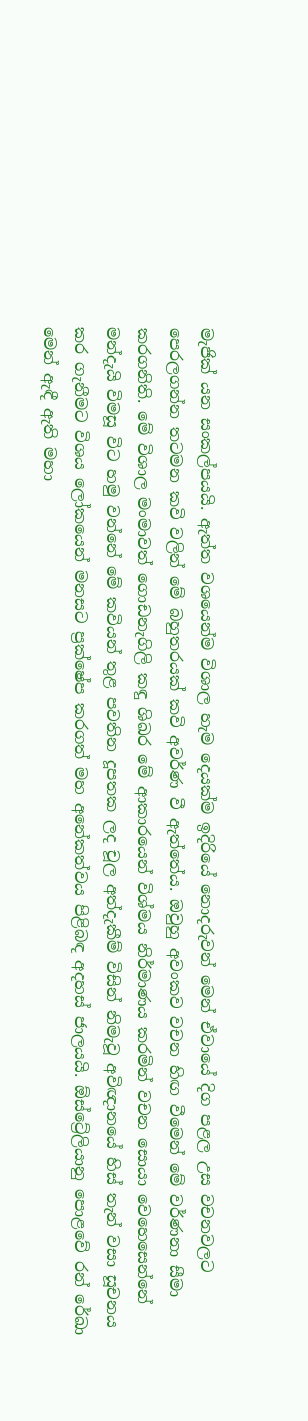මැජික් යන සංකල්පයයි. ඇත්ත වශයෙන්ම විශාල හැම දෙයක්ම ඉදිරියේ නොදරුවන් මෙන් ඒවායේ දිග පළල උස වචනවලට පෙරලගන්න තටමන කවි වලින් මේ බහුතරයක් කවි අවර්ණ වී ඇත්තේය. ඔවුහු අවංකව වචන හිඟ වීමෙන් මේ වර්ණනා සීමා කරගනිති. මේ විශාල මංමාවත් ගොඩනැගිලි කඳු ශිඛර මේ ආකාරයෙන් විශ්මය නිර්මාණය කරමින් වචන සොයා වෙහෙසෙන්නේ මන්දැයි විමසූ විට හමු වන්නේ මේ කවියන් තුළ පවතින දූපතක ලද චූල අත්දැකීම් විසින් නිමැවූ අවිඥානයේ හිස් තැන් වසා සූචනය කර ගැනීමට විශය ලෝකයෙන් මනසට ප්‍රක්ෂේප කරගත් මහ අනේකත්වය පිළිබඳ අදහස් ජාලයයි. ඕස්ට්‍රේලියානු පොළවේ රන් රේඛා මෙන් ඇඳී ඇති මහා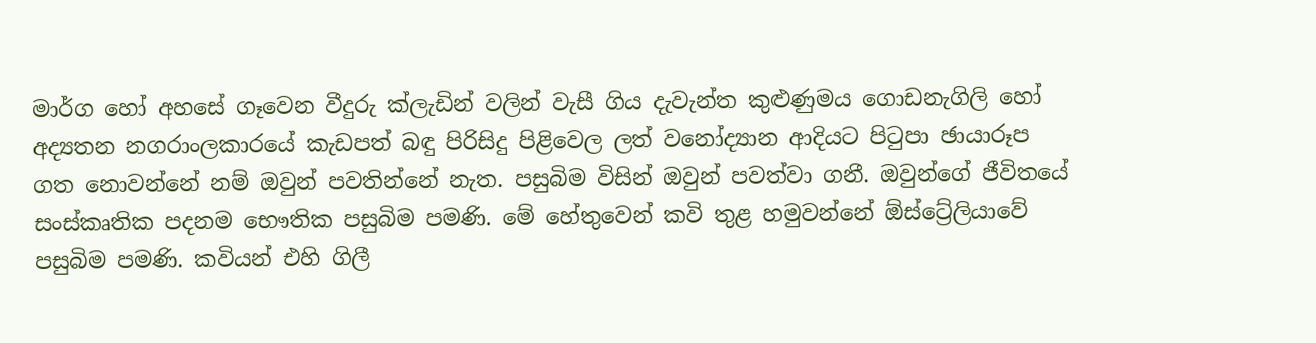මාර්ග හෝ අහසේ ගෑවෙන වීදුරු ක්ලැඩින් වලින් වැසී ගිය දැවැන්ත කුළුණුමය ගොඩනැගිලි හෝ අද්‍යතන නගරාංලකාරයේ කැඩපත් බඳු පිරිසිදු පිළිවෙල ලත් වනෝද්‍යාන ආදියට පිටුපා ඡායාරූප ගත නොවන්නේ නම් ඔවුන් පවතින්නේ නැත. පසුබිම විසින් ඔවුන් පවත්වා ගනී. ඔවුන්ගේ ජීවිතයේ සංස්කෘතික පදනම භෞතික පසුබිම පමණි. මේ හේතුවෙන් කවි තුළ හමුවන්නේ ඕස්ට්‍රේලියාවේ පසුබිම පමණි. කවියන් එහි ගිලී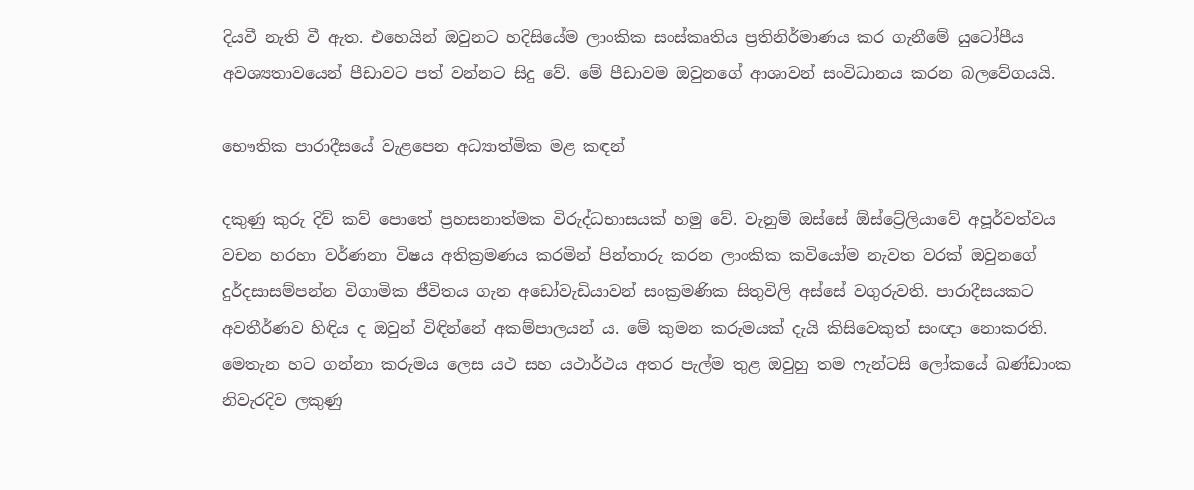දියවී නැති වී ඇත. එහෙයින් ඔවුනට හදිසියේම ලාංකික සංස්කෘතිය ප්‍රතිනිර්මාණය කර ගැනීමේ යුටෝපීය අවශ්‍යතාවයෙන් පීඩාවට පත් වන්නට සිදු වේ. මේ පීඩාවම ඔවුනගේ ආශාවන් සංවිධානය කරන බලවේගයයි.

භෞතික පාරාදීසයේ වැළපෙන අධ්‍යාත්මික මළ කඳන්

දකුණු කුරු දිව් කව් පොතේ ප්‍රහසනාත්මක විරුද්ධභාසයක් හමු වේ. වැනුම් ඔස්සේ ඕස්ට්‍රේලියාවේ අපූර්වත්වය වචන හරහා වර්ණනා විෂය අතික්‍රමණය කරමින් පින්තාරු කරන ලාංකික කවියෝම නැවත වරක් ඔවුනගේ දුර්දසාසම්පන්න විගාමික ජීවිතය ගැන අඩෝවැඩියාවන් සංක්‍රමණික සිතුවිලි අස්සේ වගුරුවති. පාරාදීසයකට අවතීර්ණව හිඳිය ද ‍ඔවුන් විඳින්නේ අකම්පාලයන් ය. මේ කුමන කරුමයක් දැයි කිසිවෙකුත් සංඥා නොකරති. මෙතැන හට ගන්නා කරුමය ලෙස යථ සහ යථාර්ථය අතර පැල්ම තුළ ඔවුහු තම ෆැන්ටසි ලෝකයේ ඛණ්ඩාංක නිවැරදිව ලකුණු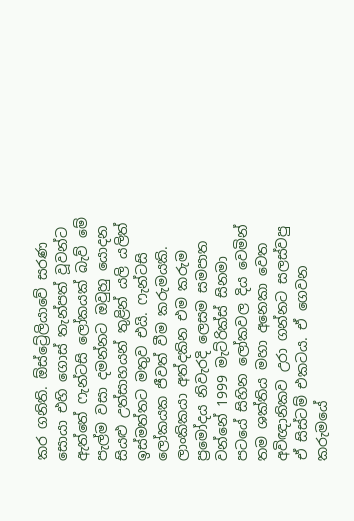කර ගනිති. ඕස්ට්‍රේලියාවේ සරණ සොයා එහි ගොස් තැන්පත් වූවන්ට ඇත්තේ ෆැන්ටසි ලෝකයක් බැව් මේ පැල්ම වසා දමන්නට ඔවුහු යොදන සියළු උත්සාහයන් තුළින් යලි යලිත් ඉස්මත්තට මතුව එයි. ෆැන්ටසි ලෝකයක ජීවත් වීම කරුමයකි. ලාංකිකයා අත්දකින එම කරුම ප්‍රමෝදය නිවැරදි ලෙසම සමපාත වන්නේ 1999 මැට්රික්ස් සිනමා පටයේ සිහින ලෝකවල දිය වෙමින් තම ශක්තිය මහා අනෙකා වෙත අවිඥානිකව උරා ගන්නට සලස්වපු ඒ සිස්ටම් එකටය. ඒ ගෙවන කරුමයේ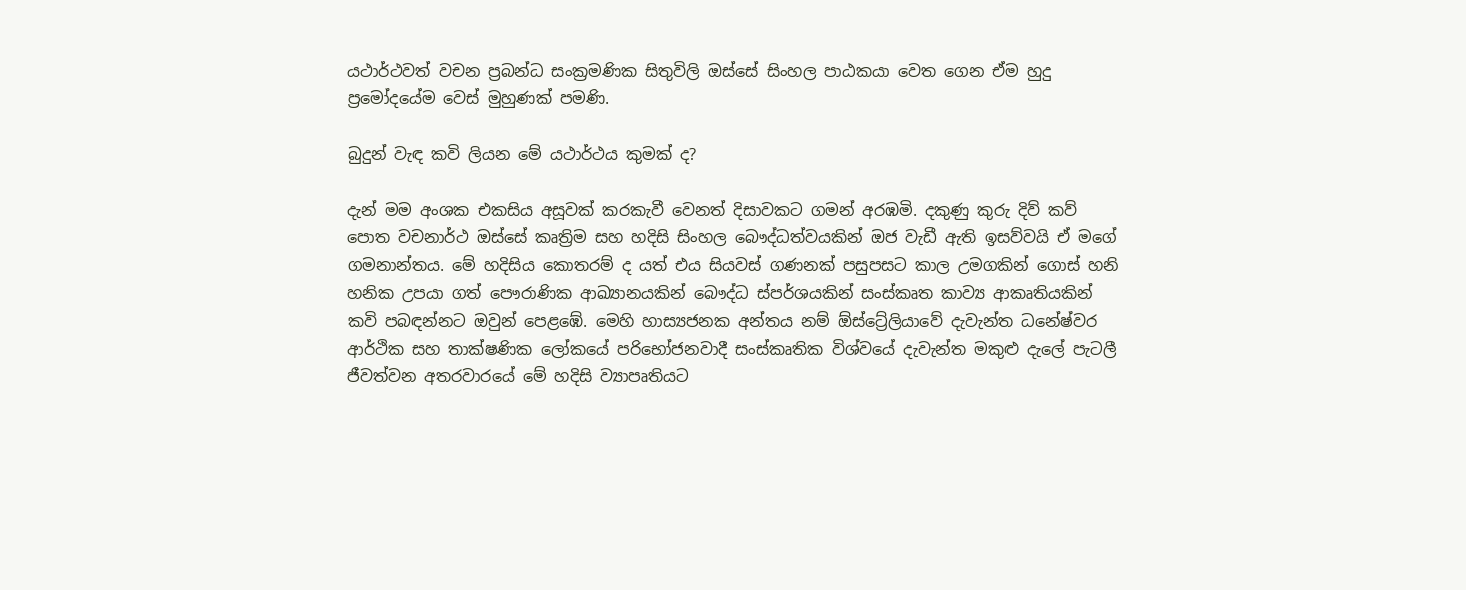යථාර්ථවත් වචන ප්‍රබන්ධ සංක්‍රමණික සිතුවිලි ඔස්සේ සිංහල පාඨකයා වෙත ගෙන ඒම හුදු ප්‍රමෝදයේම වෙස් මුහුණක් පමණි.

බුදුන් වැඳ කවි ලියන මේ යථාර්ථය කුමක් ද?

දැන් මම අංශක එකසිය අසූවක් කරකැවී වෙනත් දිසාවකට ගමන් අරඹමි. දකුණු කුරු දිව් කව් පොත වචනාර්ථ ඔස්සේ කෘත්‍රිම සහ හදිසි සිංහල බෞද්ධත්වයකින් ඔජ වැඩී ඇති ඉසව්වයි ඒ මගේ ගමනාන්තය. මේ හදිසිය කොතරම් ද යත් එය සියවස් ගණනක් පසුපසට කාල උමගකින් ගොස් හනි හනික උපයා ගත් පෞරාණික ආඛ්‍යානයකින් බෞද්ධ ස්පර්ශයකින් සංස්කෘත කාව්‍ය ආකෘතියකින් කවි පබඳන්නට ඔවුන් පෙළඹේ. මෙහි හාස්‍යජනක අන්තය නම් ඕස්ට්‍රේලියාවේ දැවැන්ත ධනේෂ්වර ආර්ථික සහ තාක්ෂණික ලෝකයේ පරිභෝජනවාදී සංස්කෘතික විශ්වයේ දැවැන්ත මකුළු දැලේ පැටලී ජීවත්වන අතරවාරයේ මේ හදිසි ව්‍යාපෘතියට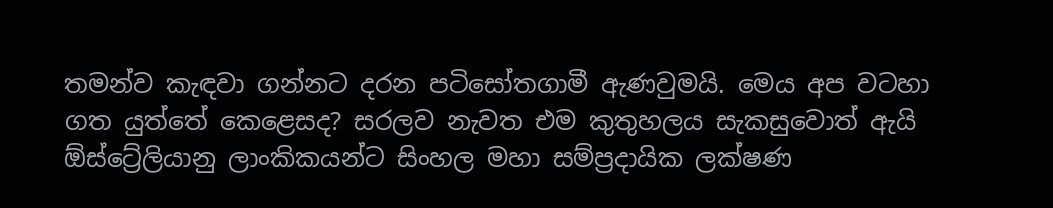තමන්ව කැඳවා ගන්නට දරන පටිසෝතගාමී ඇණවුමයි. මෙය අප වටහා ගත යුත්තේ කෙළෙසද? සරලව නැවත එම කුතුහලය සැකසුවොත් ඇයි ඕස්ට්‍රේලියානු ලාංකිකයන්ට‍ සිංහල මහා සම්ප්‍රදායික ලක්ෂණ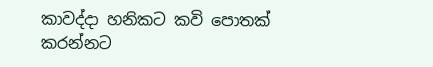කාවද්දා හනිකට කවි පොතක් කරන්නට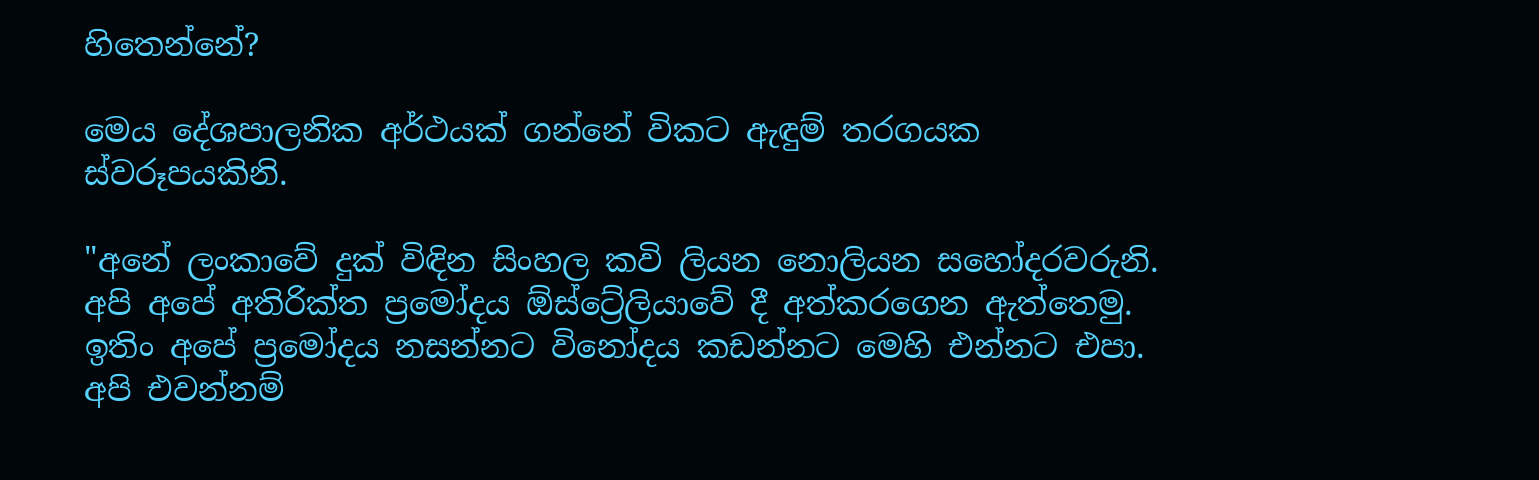හිතෙන්නේ?

මෙය දේශපාලනික අර්ථයක් ගන්නේ විකට ඇඳුම් තරගයක ස්වරූපයකිනි.

"අනේ ලංකාවේ දුක් විඳින සිංහල කවි ලියන නොලියන සහෝදරවරුනි. අපි අපේ අතිරික්ත ප්‍රමෝදය ඕස්ට්‍රේලියාවේ දී අත්කරගෙන ඇත්තෙමු. ඉතිං අපේ ප්‍රමෝදය නසන්නට විනෝදය කඩන්නට මෙහි එන්නට එපා. අපි එවන්නම්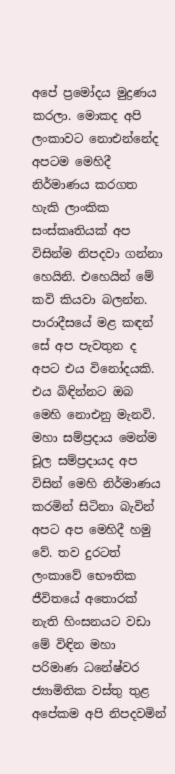අපේ ප්‍රමෝදය මුද්‍රණය කරලා. මොකද අපි ලංකාවට නොඑන්නේද අපටම මෙහිදී නිර්මාණය කරගත හැකි ලාංකික සංස්කෘතියක් අප විසින්ම නිපදවා ගන්නා හෙයිනි. එහෙයින් මේ කවි කියවා බලන්න. පාරාදීසයේ මළ කඳන් සේ අප පැවතුන ද අපට එය විනෝදයකි. එය බිඳින්නට ඔබ මෙහි නොඑනු මැනවි. මහා සම්ප්‍රදාය මෙන්ම චූල සම්ප්‍රදායද අප විසින් මෙහි නිර්මාණය කරමින් සිටිනා බැවින් අපට අප මෙහිදී හමු වේ. තව දුරටත් ලංකාවේ භෞතික ජීවිතයේ අතොරක් නැති හිංසනයට වඩා මේ විඳින මහා පරිමාණ ධනේෂ්වර ජ්‍යාමිතික වස්තු තුළ අපේකම අපි නිපදවමින්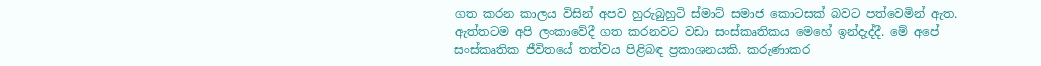ගත කරන කාලය විසින් අපව හුරුබුහුටි ස්මාට් සමාජ කොටසක් බවට පත්වෙමින් ඇත. ඇත්තටම අපි ලංකාවේදී ගත කරනවට වඩා සංස්කෘතිකය මෙහේ ඉන්දැද්දී. මේ අපේ සංස්කෘතික ජීවිතයේ තත්වය පිළිබඳ ප්‍රකාශනයකි. කරුණාකර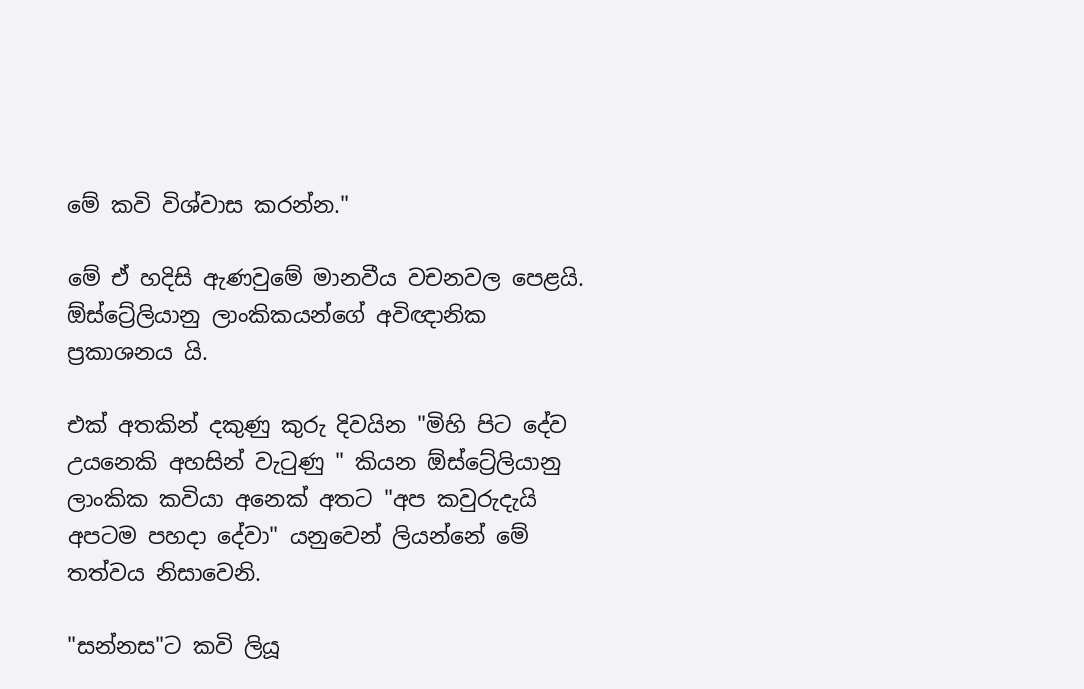මේ කවි විශ්වාස කරන්න."

මේ ඒ හදිසි ඇණවුමේ මානවීය වචනවල පෙළයි. ඕස්ට්‍රේලියානු ලාංකිකයන්ගේ අවිඥානික ප්‍රකාශනය යි.

එක් අතකින් දකුණු කුරු දිවයින "මිහි පිට දේව උයනෙකි අහසින් වැටුණු " කියන ඕස්ට්‍රේලියානු ලාංකික කවියා අනෙක් අතට "අප කවුරුදැයි අපටම පහදා දේවා" යනුවෙන් ලියන්නේ මේ තත්වය නිසාවෙනි.

"සන්නස"ට කවි ලියූ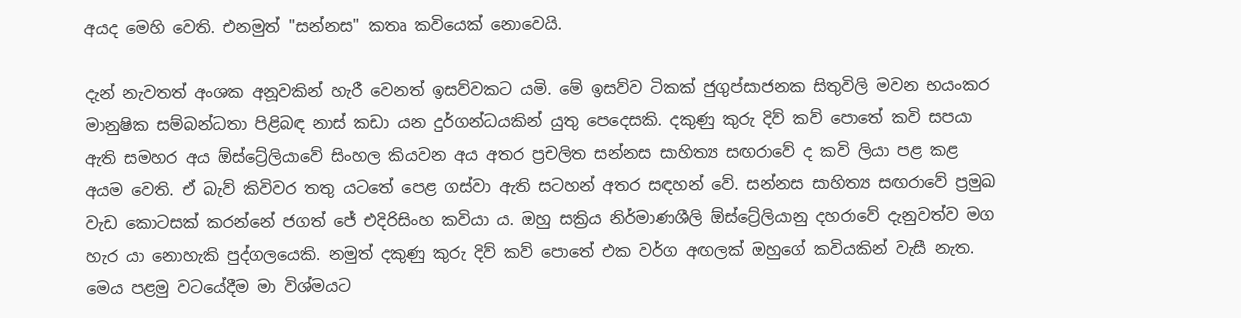අයද මෙහි වෙති. එනමුත් "සන්නස" කතෘ කවියෙක් නොවෙයි.

දැන් නැවතත් අංශක අනූවකින් හැරී වෙනත් ඉසව්වකට යමි. මේ ඉසව්ව ටිකක් ජුගුප්සාජනක සිතුවිලි මවන භයංකර මානුෂික සම්බන්ධතා පිළිබඳ නාස් කඩා යන දුර්ගන්ධයකින් යුතු පෙදෙසකි. දකුණු කුරු දිව් කව් පොතේ කවි සපයා ඇති සමහර අය ඕස්ට්‍රේලියාවේ සිංහල කියවන අය අතර ප්‍රචලිත සන්නස සාහිත්‍ය සඟරාවේ ද කවි ලියා පළ කළ අයම වෙති. ඒ බැව් කිවිවර තතු යටතේ පෙළ ගස්වා ඇති සටහන් අතර සඳහන් වේ. සන්නස සාහිත්‍ය සඟරාවේ ප්‍රමුඛ වැඩ කොටසක් කරන්නේ ජගත් ජේ එදිරිසිංහ කවියා ය. ඔහු සක්‍රිය නිර්මාණශීලි ඕස්ට්‍රේලියානු දහරාවේ දැනුවත්ව මග හැර යා නොහැකි පුද්ගලයෙකි. නමුත් දකුණු කුරු දිව් කව් පොතේ එක වර්ග අඟලක් ඔහුගේ කවියකින් වැසී නැත. මෙය පළමු වටයේදීම මා විශ්මයට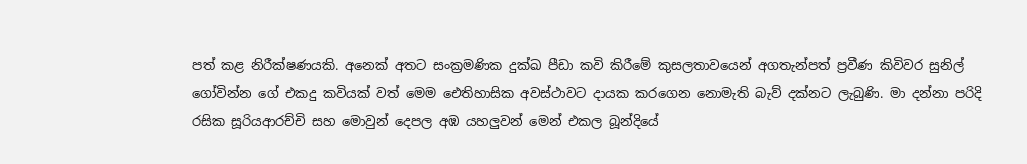පත් කළ නිරීක්ෂණයකි. අනෙක් අතට සංක්‍රමණික දුක්ඛ පීඩා කවි කිරීමේ කුසලතාවයෙන් අගතැන්පත් ප්‍රවීණ කිවිවර සුනිල් ගෝවින්න ගේ එකදු කවියක් වත් මෙම ‍ඓතිහාසික අවස්ථාවට දායක කරගෙන නොමැති බැව් දක්නට ලැබුණි. මා දන්නා පරිදි රසික සූරියආරච්චි සහ මොවුන් දෙපල අඹ යහලුවන් මෙන් එකල බූන්දියේ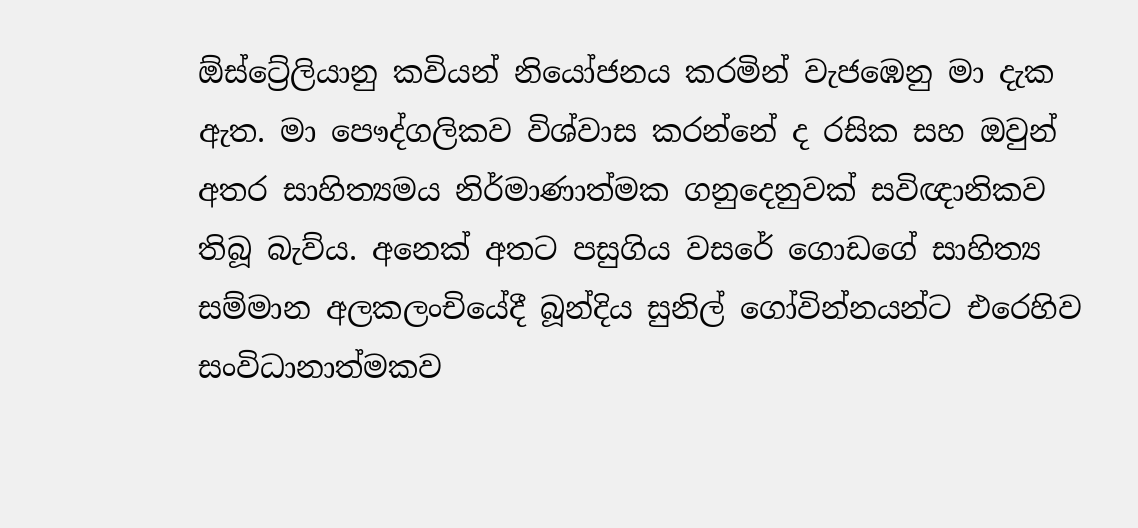ඕස්ට්‍රේලියානු කවියන් නියෝජනය කරමින් වැජඹෙනු මා දැක ඇත. මා පෞද්ගලිකව විශ්වාස කරන්නේ ද රසික සහ ඔවුන් අතර සාහිත්‍යමය නිර්මාණාත්මක ගනුදෙනුවක් සවිඥානිකව තිබූ බැව්ය. අනෙක් අතට පසුගිය වසරේ ගොඩගේ සාහිත්‍ය සම්මාන අලකලංචියේදී බූන්දිය සුනිල් ගෝවින්නයන්ට එරෙහිව සංවිධානාත්මකව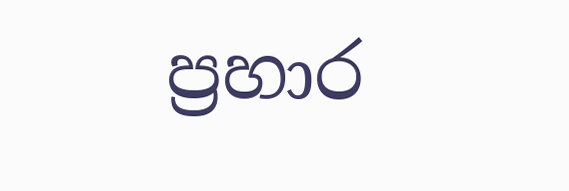ප්‍රහාර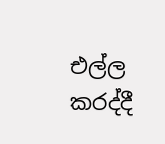එල්ල කරද්දී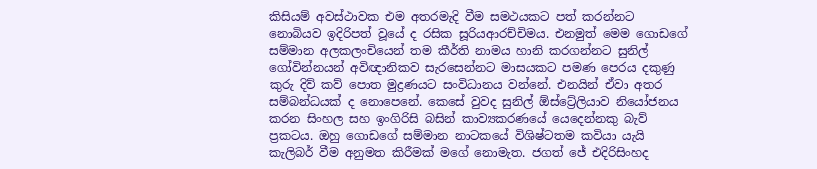කිසියම් අවස්ථාවක එම අතරමැදි වීම සමථයකට පත් කරන්නට නොබියව ඉදිරිපත් වූයේ ද රසික සූරියආරච්චිමය. එනමුත් මෙම ගොඩගේ සම්මාන අලකලංචියෙන් තම කීර්ති නාමය හානි කරගන්නට සුනිල් ගෝවින්නයන් අවිඥානිකව සැරසෙන්නට මාසයකට පමණ පෙරය දකුණු කුරු දිව් කව් පොත මුද්‍රණයට සංවිධානය වන්නේ. එනයින් ඒවා අතර සම්බන්ධයක් ද නොපෙනේ. කෙසේ වුවද සුනිල් ඕස්ට්‍රේලියාව නියෝජනය කරන සිංහල සහ ඉංගිරිසි බසින් කාව්‍යකරණයේ යෙදෙන්නකු බැව් ප්‍රකටය. ඔහු ගොඩගේ සම්මාන නාටකයේ විශිෂ්ටතම කවියා යැයි කැලිබර් වීම අනුමත කිරීමක් මගේ නොමැත. ජගත් ජේ එදිරිසිංහද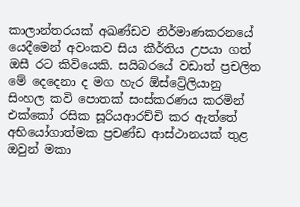කාලාන්තරයක් අඛණ්ඩව නිර්මාණකරනයේ යෙදීමෙන් අවංකව සිය කීර්තිය උපයා ගත් ඔසී රට කිවියෙකි. සයිබරයේ වඩාත් ප්‍රචලිත මේ දෙදෙනා ද මග හැර ඕස්ට්‍රේලියානු සිංහල කවි පොතක් සංස්කරණය කරමින් එක්කෝ රසික සූරියආරච්චි කර ඇත්තේ අභියෝගාත්මක ප්‍රචණ්ඩ ආස්ථානයක් තුළ ඔවුන් මකා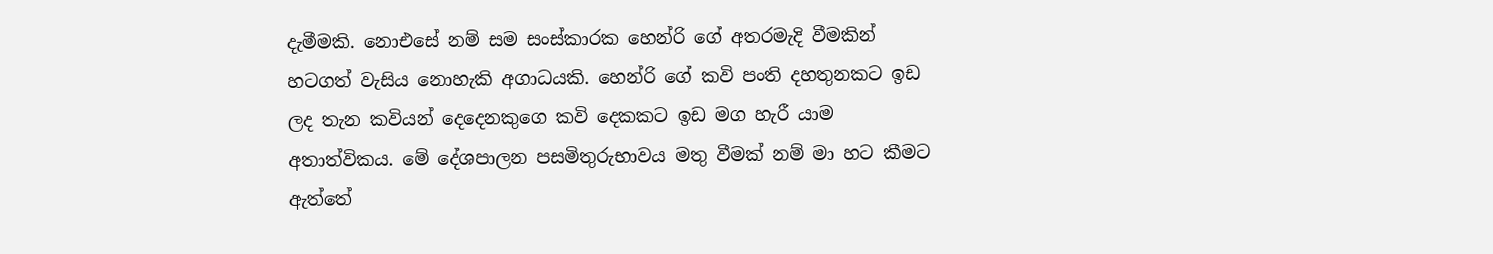දැමීමකි. නොඑසේ නම් සම සංස්කාරක හෙන්රි ගේ අතරමැදි වීමකින් හටගත් වැසිය නොහැකි අගාධයකි. හෙන්රි ගේ කවි පංති දහතුනකට ඉඩ ලද තැන කවියන් දෙදෙනකුගෙ කවි දෙකකට ඉඩ මග හැරී යාම අතාත්විකය. මේ දේශපාලන පසමිතුරුභාවය මතු වීමක් නම් මා හට කීමට ඇත්තේ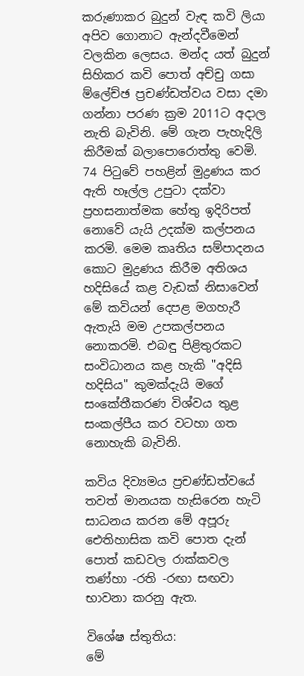කරුණාකර බුදුන් වැඳ කවි ලියා අපිව ගොනාට ඇන්දවීමෙන් වලකින ලෙසය. මන්ද යත් බුදුන් සිහිකර කවි පොත් අච්චු ගසා ම්ලේච්ඡ ප්‍රචණ්ඩත්වය වසා දමා ගන්නා පරණ ක්‍රම 2011ට අදාල නැති බැවිනි. මේ ගැන පැහැදිලි කිරීමක් බලාපොරොත්තු වෙමි. 74 පිටුවේ පහළින් මුද්‍රණය කර ඇති හෑල්ල උපුටා දක්වා ප්‍රහසනාත්මක හේතු ඉදිරිපත් නොවේ යැයි උදක්ම කල්පනය කරමි. මෙම කෘතිය සම්පාදනය කොට මුද්‍රණය කිරීම අතිශය හදිසියේ කළ වැඩක් නිසාවෙන් මේ කවියන් දෙපළ මගහැරී ඇතැයි මම උපකල්පනය නොකරමි. එබඳු පිළිතුරකට සංවිධානය කළ හැකි "අදිසි හදිසිය" කුමක්දැයි මගේ සංකේතීකරණ විශ්වය තුළ සංකල්පීය කර වටහා ගත නොහැකි බැවිනි.

කවිය දිව්‍යමය ප්‍රචණ්ඩත්වයේ තවත් මානයක හැසිරෙන හැටි සාධනය කරන මේ අපූරු ඓතිහාසික කවි පොත දැන් පොත් කඩවල රාක්කවල තණ්හා -රති -රඟා සඟවා භාවනා කරනු ඇත.

විශේෂ ස්තුතිය:
මේ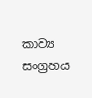කාව්‍ය සංග්‍රහය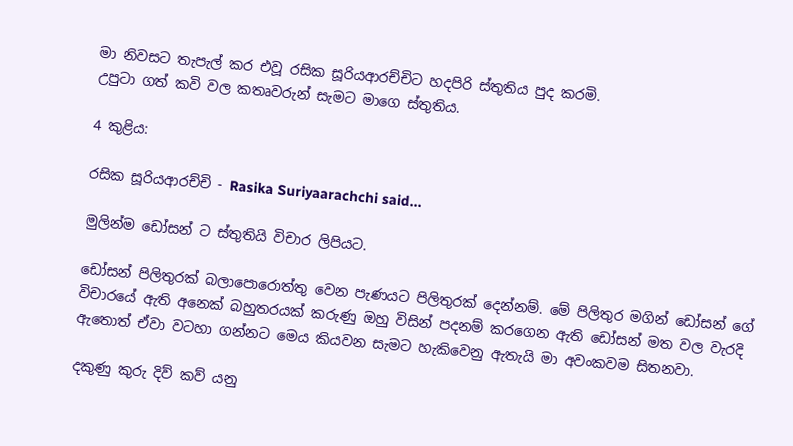මා නිවසට තැපැල් කර එවූ රසික සූරියආරච්චිට හදපිරි ස්තුතිය පුද කරමි.
උපුටා ගත් කවි වල කතෘවරුන් සැමට මාගෙ ස්තුතිය.

4 කුළිය:

රසික සූරියආරච්චි - Rasika Suriyaarachchi said...

මුලින්ම ඩෝසන් ට ස්තුතියි විචාර ලිපියට.

ඩෝසන් පිලිතුරක් බලාපොරොත්තු වෙන පැණයට පිලිතුරක් දෙන්නම්. මේ පිලිතුර මගින් ඩෝසන් ගේ විචාරයේ ඇති අනෙක් බහුතරයක් කරුණු ඔහු විසින් පදනම් කරගෙන ඇති ඩෝසන් මත වල වැරදි ඇතොත් ඒවා වටහා ගන්නට මෙය කියවන සැමට හැකිවෙනු ඇතැයි මා අවංකවම සිතනවා.

දකුණු කුරු දිව් කව් යනු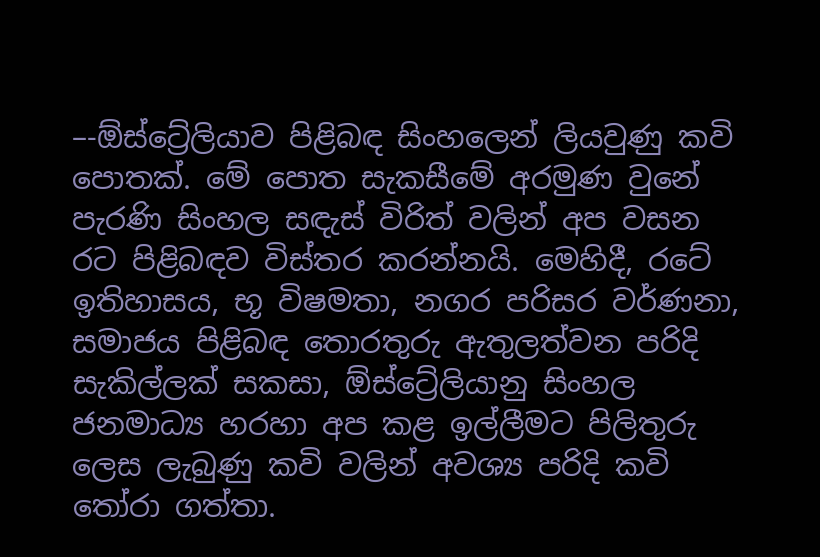–-ඕස්ට්‍රේලියාව පිළිබඳ සිංහලෙන් ලියවුණු කවි පොතක්. මේ පොත සැකසීමේ අරමුණ වුනේ පැරණි සිංහල සඳැස් විරිත් වලින් අප වසන රට පිළිබඳව විස්තර කරන්නයි. මෙහිදී, රටේ ඉතිහාසය, භූ විෂමතා, නගර පරිසර වර්ණනා, සමාජය පිළිබඳ තොරතුරු ඇතුලත්වන පරිදි සැකිල්ලක් සකසා, ඕස්ට්‍රේලියානු සිංහල ජනමාධ්‍ය හරහා අප කළ ඉල්ලීමට පිලිතුරු ලෙස ලැබුණු කවි වලින් අවශ්‍ය පරිදි කවි තෝරා ගත්තා.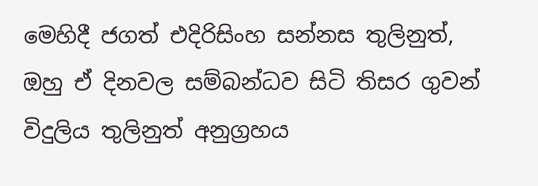මෙහිදී ජගත් එදිරිසිංහ සන්නස තුලිනුත්, ඔහු ඒ දිනවල සම්බන්ධව සිටි තිසර ගුවන් විදුලිය තුලිනුත් අනුග්‍රහය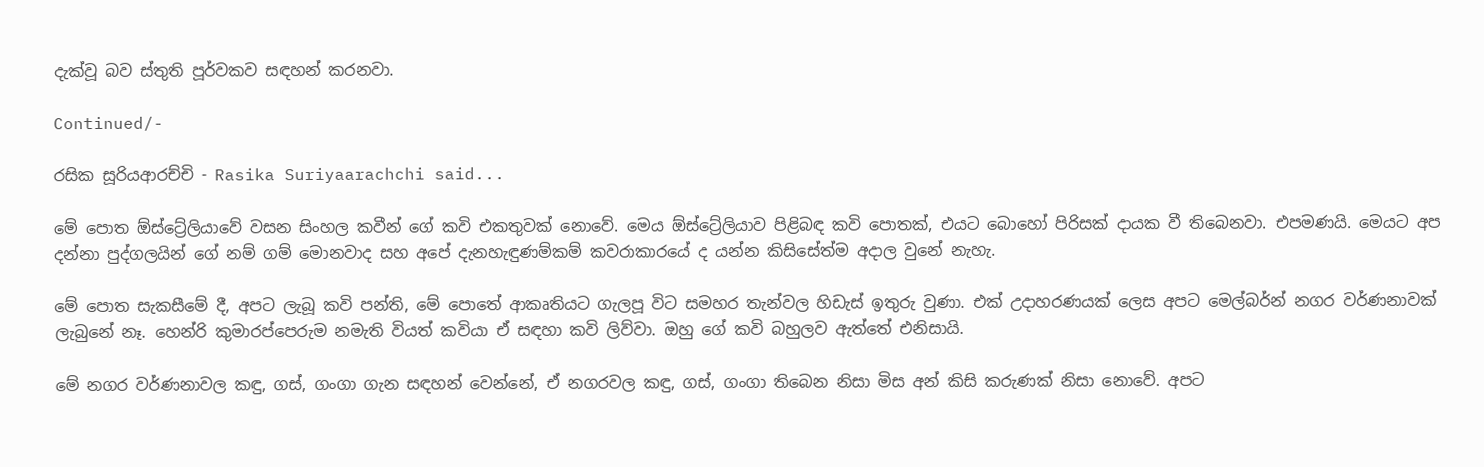දැක්වූ බව ස්තුති පූර්වකව සඳහන් කරනවා.

Continued/-

රසික සූරියආරච්චි - Rasika Suriyaarachchi said...

මේ පොත ඕස්ට්‍රේලියාවේ වසන සිංහල කවීන් ගේ කවි එකතුවක් නොවේ. මෙය ඕස්ට්‍රේලියාව පිළිබඳ කවි පොතක්, එයට බොහෝ පිරිසක් දායක වී තිබෙනවා. එපමණයි. මෙයට අප දන්නා පුද්ගලයින් ගේ නම් ගම් මොනවාද සහ අපේ දැනහැඳුණම්කම් කවරාකාරයේ ද යන්න කිසිසේත්ම අදාල වුනේ නැහැ.

මේ පොත සැකසීමේ දී, අපට ලැබූ කවි පන්ති, මේ පොතේ ආකෘතියට ගැලපූ විට සමහර තැන්වල හිඩැස් ඉතුරු වුණා. එක් උදාහරණයක් ලෙස අපට මෙල්බර්න් නගර වර්ණනාවක් ලැබුනේ නෑ. හෙන්රි කුමාරප්පෙරුම නමැති වියත් කවියා ඒ සඳහා කවි ලිව්වා. ඔහු ගේ කවි බහුලව ඇත්තේ එනිසායි.

මේ නගර වර්ණනාවල කඳු, ගස්, ගංගා ගැන සඳහන් වෙන්නේ, ඒ නගරවල කඳු, ගස්, ගංගා තිබෙන නිසා මිස අන් කිසි කරුණක් නිසා නොවේ. අපට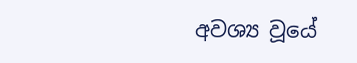අවශ්‍ය වූයේ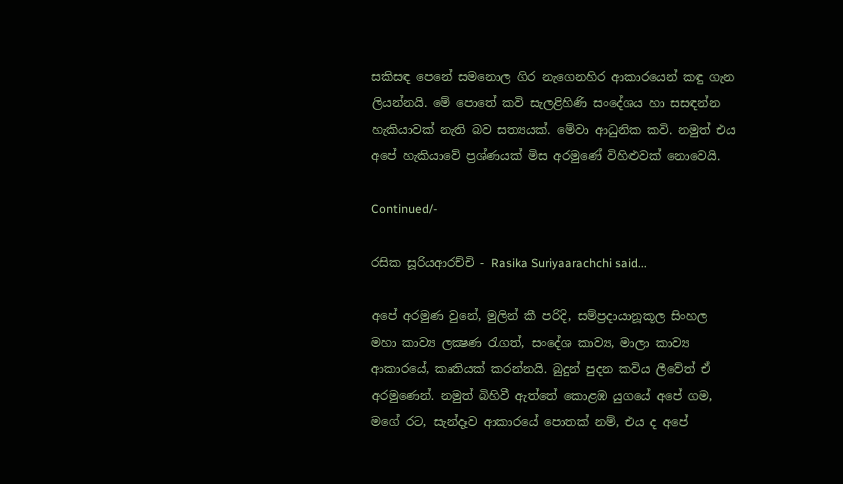සකිසඳ පෙනේ සමනොල ගිර නැගෙනහිර ආකාරයෙන් කඳු ගැන ලියන්නයි. මේ පොතේ කවි සැලළිහිණි සංදේශය හා සසඳන්න හැකියාවක් නැති බව සත්‍යයක්. මේවා ආධුනික කවි. නමුත් එය අපේ හැකියාවේ ප්‍රශ්ණයක් මිස අරමුණේ විහිළුවක් නොවෙයි.

Continued/-

රසික සූරියආරච්චි - Rasika Suriyaarachchi said...

අපේ අරමුණ වුනේ, මුලින් කී පරිදි, සම්ප්‍රදායානූකූල සිංහල මහා කාව්‍ය ලක්‍ෂණ රැගත්, සංදේශ කාව්‍ය, මාලා කාව්‍ය ආකාරයේ, කෘතියක් කරන්නයි. බුදුන් පුදන කවිය ලීවේත් ඒ අරමුණෙන්. නමුත් බිහිවී ඇත්තේ කොළඹ යුගයේ අපේ ගම, මගේ රට, සැන්දෑව ආකාරයේ පොතක් නම්, එය ද අපේ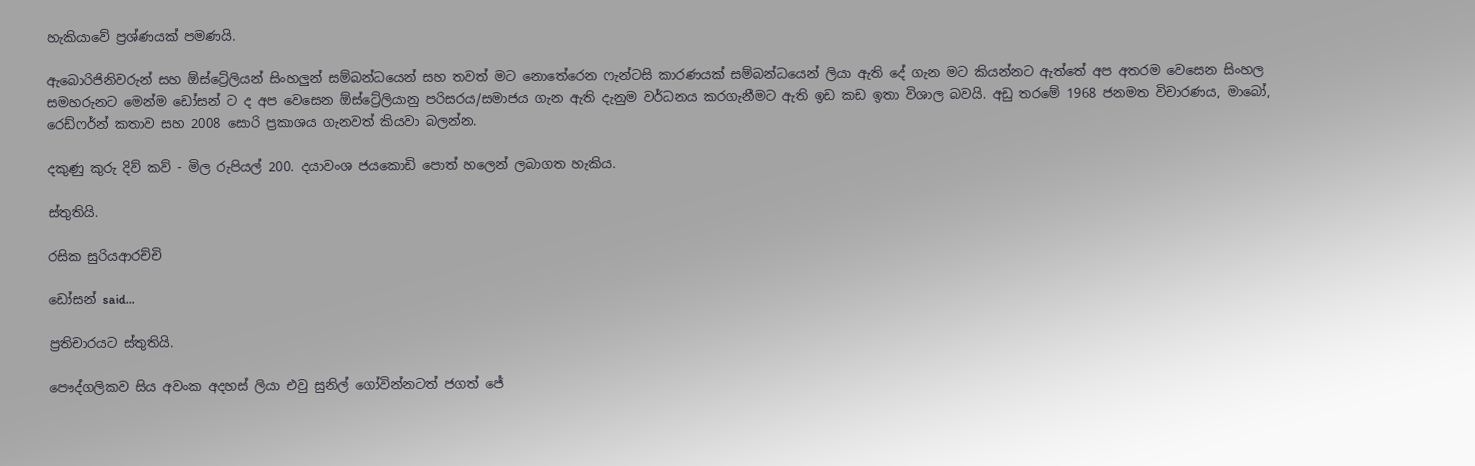හැකියාවේ ප්‍රශ්ණයක් පමණයි.

ඇබොරිජිනිවරුන් සහ ඕස්ට්‍රේලියන් සිංහලුන් සම්බන්ධයෙන් සහ තවත් මට නොතේරෙන ෆැන්ටසි කාරණයක් සම්බන්ධයෙන් ලියා ඇති දේ ගැන මට කියන්නට ඇත්තේ අප අතරම වෙසෙන සිංහල සමහරුනට මෙන්ම ඩෝසන් ට ද අප වෙසෙන ඕස්ට්‍රේලියානු පරිසරය/සමාජය ගැන ඇති දැනුම වර්ධනය කරගැනීමට ඇති ඉඩ කඩ ඉතා විශාල බවයි. අඩු තරමේ 1968 ජනමත විචාරණය, මාබෝ, රෙඩ්ෆර්න් කතාව සහ 2008 සොරි ප්‍රකාශය ගැනවත් කියවා බලන්න.

දකුණු කුරු දිව් කව් - මිල රුපියල් 200. දයාවංශ ජයකොඩි පොත් හලෙන් ලබාගත හැකිය.

ස්තුතියි.

රසික සුරියආරච්චි

ඩෝසන් said...

ප්‍රතිචාරයට ස්තුතියි.

පෞද්ගලිකව සිය අවංක අදහස් ලියා එවු සුනිල් ගෝවින්නටත් ජගත් ජේ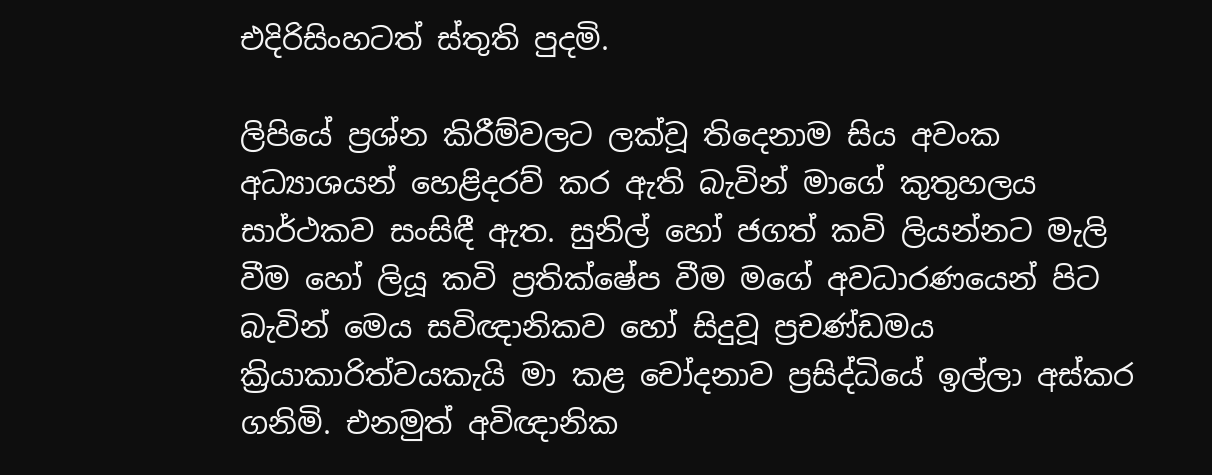එදිරිසිංහටත් ස්තුති පුදමි.

ලිපියේ ප්‍රශ්න කිරීම්වලට ලක්වූ තිදෙනාම සිය අවංක අධ්‍යාශයන් හෙළිදරව් කර ඇති බැවින් මාගේ කුතුහලය සාර්ථකව සංසිඳී ඇත. සුනිල් හෝ ජගත් කවි ලියන්නට මැලි වීම හෝ ලියූ කවි ප්‍රතික්ෂේප වීම මගේ අවධාරණයෙන් පිට බැවින් මෙය සවිඥානිකව හෝ සිදුවූ ප්‍රචණ්ඩමය ක්‍රියාකාරිත්වයකැයි මා කළ චෝදනාව ප්‍රසිද්ධියේ ඉල්ලා අස්කර ගනිමි. එනමුත් අවිඥානික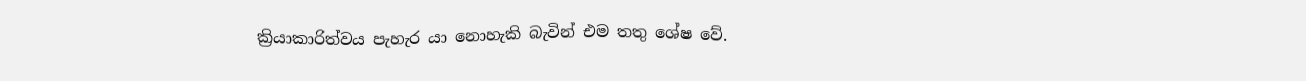ක්‍රියාකාරිත්වය පැහැර යා නොහැකි බැවින් එම තතු ශේෂ වේ.